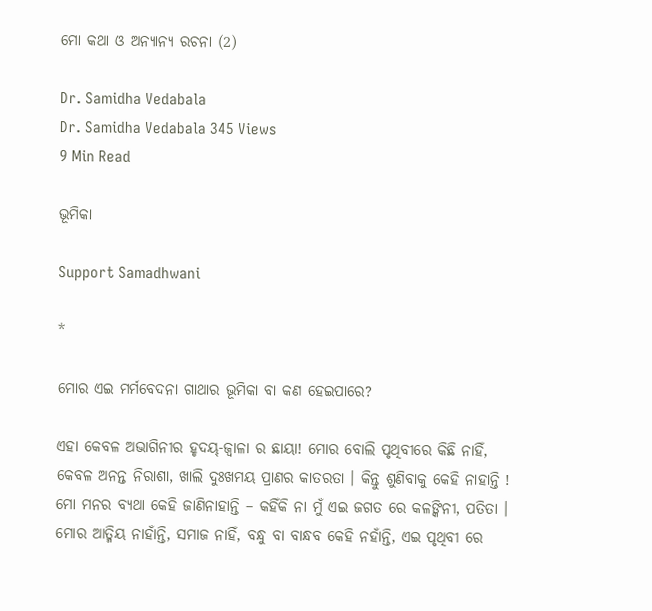ମୋ କଥା ଓ ଅନ୍ୟାନ୍ୟ ରଚନା (2)

Dr. Samidha Vedabala
Dr. Samidha Vedabala 345 Views
9 Min Read

ଭୂମିକା

Support Samadhwani

*

ମୋର ଏଇ ମର୍ମବେଦନା ଗାଥାର ଭୂମିକା ବା କଣ ହେଇପାରେ?

ଏହା କେବଳ ଅଭାଗିନୀର ହୃଦୟ୍-ଜ୍ୱାଳା ର ଛାୟା! ମୋର ବୋଲି ପୃଥିବୀରେ କିଛି ନାହିଁ, କେବଳ ଅନନ୍ତ ନିରାଶା, ଖାଲି ଦୁଃଖମୟ ପ୍ରାଣର କାତରତା । କିନ୍ତୁ ଶୁଣିବାକୁ କେହି ନାହାନ୍ତି ! ମୋ ମନର ବ୍ୟଥା କେହି ଜାଣିନାହାନ୍ତି – କହିଁକି ନା ମୁଁ ଏଇ ଜଗତ ରେ କଳଙ୍କିନୀ, ପତିତା । ମୋର ଆତ୍ମିୟ ନାହାଁନ୍ତି, ସମାଜ ନାହିଁ, ବନ୍ଧୁ ବା ବାନ୍ଧବ କେହି ନହାଁନ୍ତି, ଏଇ ପୃଥିବୀ ରେ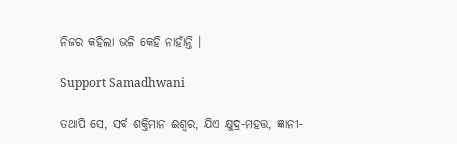ନିଜର କହିଲା ଭଳି କେହି ନାହାଁନ୍ତି ।

Support Samadhwani

ତଥାପି ସେ, ସର୍ବ ଶକ୍ତିମାନ ଈଶ୍ୱର, ଯିଏ କ୍ଷୁଦ୍ର-ମହତ୍ତ, ଜ୍ଞାନୀ-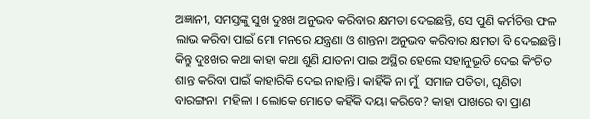ଅଜ୍ଞାନୀ, ସମସ୍ତଙ୍କୁ ସୁଖ ଦୁଃଖ ଅନୁଭବ କରିବାର କ୍ଷମତା ଦେଇଛନ୍ତି, ସେ ପୁଣି କର୍ମଚିତ୍ତ ଫଳ ଲାଭ କରିବା ପାଇଁ ମୋ ମନରେ ଯନ୍ତ୍ରଣା ଓ ଶାନ୍ତନା ଅନୁଭବ କରିବାର କ୍ଷମତା ବି ଦେଇଛନ୍ତି। କିନ୍ତୁ ଦୁଃଖର କଥା କାହା କଥା ଶୁଣି ଯାତନା ପାଇ ଅସ୍ଥିର ହେଲେ ସହାନୁଭୂତି ଦେଇ କିଂଚିତ ଶାନ୍ତ କରିବା ପାଇଁ କାହାରିକି ଦେଇ ନାହାନ୍ତି। କାହିଁକି ନା ମୁଁ  ସମାଜ ପତିତା, ଘୃଣିତା ବାରଙ୍ଗନା  ମହିଳା । ଲୋକେ ମୋତେ କହିଁକି ଦୟା କରିବେ? କାହା ପାଖରେ ବା ପ୍ରାଣ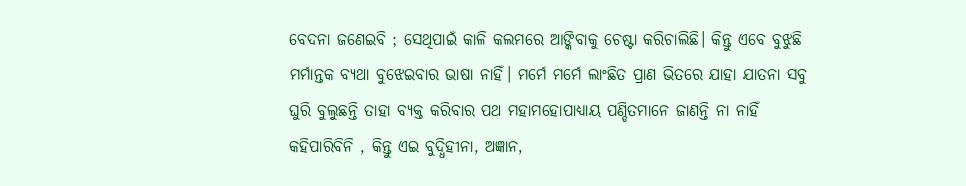ବେଦନା ଜଣେଇବି ; ସେଥିପାଇଁ କାଳି କଲମରେ ଆଙ୍କିବାକୁ ଚେଷ୍ଟା କରିଚାଲିଛି। କିନ୍ତୁ ଏବେ ବୁଝୁଛି ମର୍ମାନ୍ତକ ବ୍ୟଥା ବୁଝେଇବାର ଭାଷା ନାହିଁ। ମର୍ମେ ମର୍ମେ ଲାଂଛିତ ପ୍ରାଣ ଭିତରେ ଯାହା ଯାତନା ସବୁ ଘୁରି ବୁଲୁଛନ୍ତି ତାହା ବ୍ୟକ୍ତ କରିବାର ପଥ ମହାମହୋପାଧ୍ୟାୟ ପଣ୍ଡିତମାନେ ଜାଣନ୍ତି ନା ନାହିଁ କହିପାରିବିନି , କିନ୍ତୁ ଏଇ ବୁଦ୍ଧିହୀନା, ଅଜ୍ଞାନ,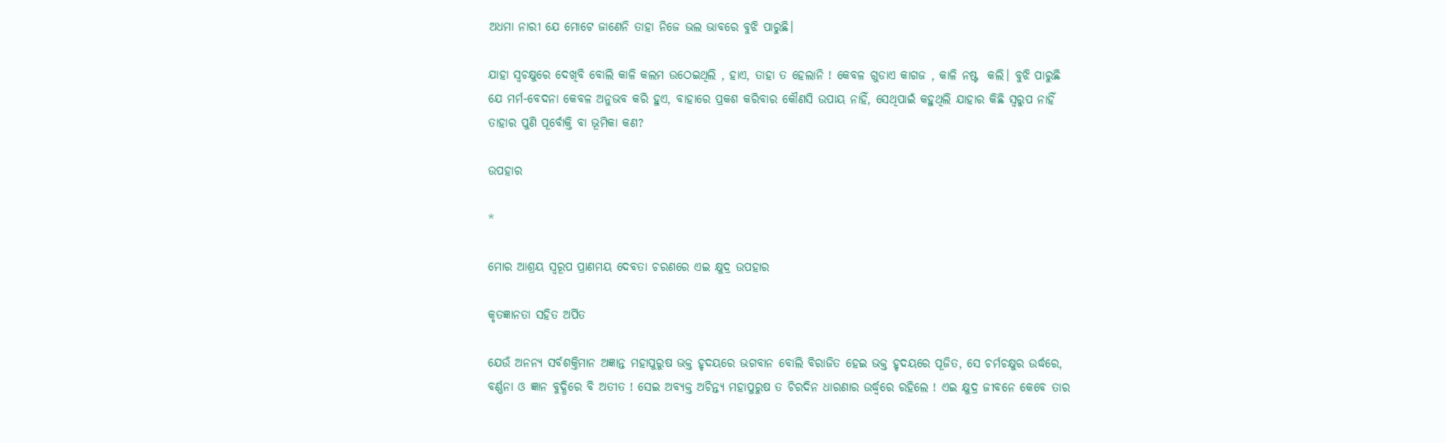ଅଧମା ନାରୀ ଯେ ମୋଟେ ଜାଣେନି ତାହା ନିଜେ ଭଲ ଭାବରେ ବୁଝି ପାରୁଛି।

ଯାହା ସ୍ୱଚକ୍ଷୁରେ ଦେଖିବି ବୋଲି କାଳି କଲମ ଉଠେଇଥିଲି , ହାଏ, ତାହା ତ ହେଲାନି ! କେବଳ ଗୁଡାଏ କାଗଜ , କାଳି ନଷ୍ଟ  କଲି। ବୁଝି ପାରୁଛି ଯେ ମର୍ମ-ବେଦନା କେବଳ ଅନୁଭବ କରି ହୁଏ, ବାହାରେ ପ୍ରକଶ କରିବାର କୌଣସି ଉପାୟ ନାହିଁ, ସେଥିପାଇଁ କହୁଥିଲି ଯାହାର କିଛି ସ୍ୱରୁପ ନାହିଁ ତାହାର ପୁଣି ପୂର୍ବୋକ୍ତି ବା ଭୂମିକା କଣ?

ଉପହାର

*

ମୋର ଆଶ୍ରୟ ସ୍ଵରୂପ ପ୍ରାଣମୟ ଦେବତା ଚରଣରେ ଏଇ କ୍ଷୁଦ୍ର ଉପହାର

କୃତଜ୍ଞାନତା ସହିତ ଅର୍ପିତ

ଯେଉଁ ଅନନ୍ୟ ସର୍ବଶକ୍ତିମାନ ଅଜ୍ଞାନ୍ତ ମହାପୁରୁଷ ଭକ୍ତ ହୃଦୟରେ ଭଗବାନ ବୋଲି ବିରାଜିତ ହେଇ ଭକ୍ତ ହୃଦୟରେ ପୂଜିତ, ସେ ଚର୍ମଚକ୍ଷୁର ଉର୍ଦ୍ଧରେ, ବର୍ଣ୍ଣନା ଓ ଜ୍ଞାନ ବୁଦ୍ଧିରେ ବି ଅତୀତ ! ସେଇ ଅବ୍ୟକ୍ତ ଅଚିନ୍ତ୍ୟ ମହାପୁରୁଷ ତ ଚିରଦିନ ଧାରଣାର ଉର୍ଦ୍ଧ୍ୱରେ ରହିଲେ ! ଏଇ କ୍ଷୁଦ୍ର ଜୀବନେ କେବେ ତାର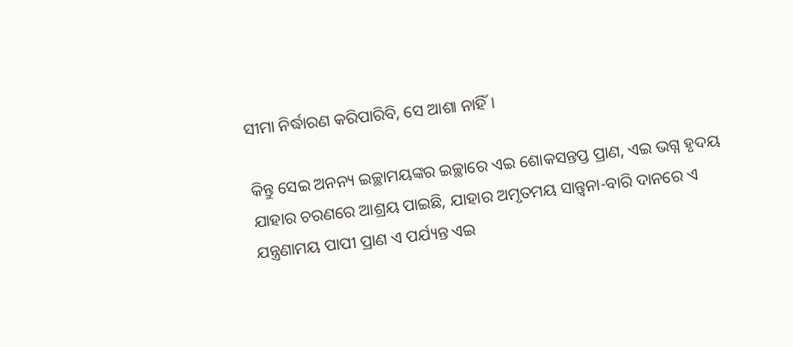ସୀମା ନିର୍ଦ୍ଧାରଣ କରିପାରିବି, ସେ ଆଶା ନାହିଁ ।

କିନ୍ତୁ ସେଇ ଅନନ୍ୟ ଇଚ୍ଛାମୟଙ୍କର ଇଚ୍ଛାରେ ଏଇ ଶୋକସନ୍ତପ୍ତ ପ୍ରାଣ, ଏଇ ଭଗ୍ନ ହୃଦୟ ଯାହାର ଚରଣରେ ଆଶ୍ରୟ ପାଇଛି, ଯାହାର ଅମୃତମୟ ସାନ୍ତ୍ଵନା-ବାରି ଦାନରେ ଏ ଯନ୍ତ୍ରଣାମୟ ପାପୀ ପ୍ରାଣ ଏ ପର୍ଯ୍ୟନ୍ତ ଏଇ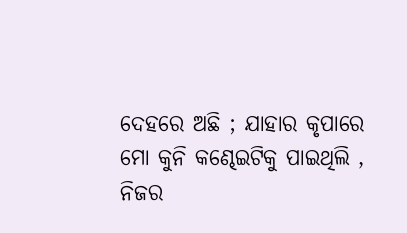ଦେହରେ ଅଛି ; ଯାହାର କୃପାରେ ମୋ କୁନି କଣ୍ଢେଇଟିକୁ ପାଇଥିଲି , ନିଜର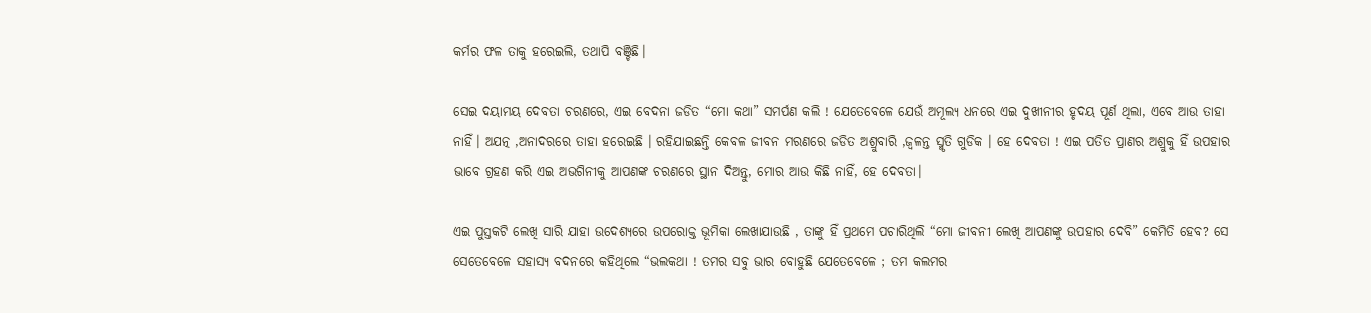କର୍ମର ଫଳ ତାକୁ ହରେଇଲି, ତଥାପି ବଞ୍ଚିଛି।

ସେଇ ଦୟାମୟ ଦେବତା ଚରଣରେ, ଏଇ ବେଦନା ଜଡିତ “ମୋ କଥା” ସମର୍ପଣ କଲି ! ଯେତେବେଳେ ଯେଉଁ ଅମୂଲ୍ୟ ଧନରେ ଏଇ ଦୁଖୀନୀର ହୃଦୟ ପୂର୍ଣ ଥିଲା, ଏବେ ଆଉ ତାହା ନାହିଁ। ଅଯତ୍ନ ,ଅନାଦରରେ ତାହା ହରେଇଛି । ରହିଯାଇଛନ୍ତି କେବଳ ଜୀବନ ମରଣରେ ଜଡିତ ଅଶ୍ରୁବାରି ,ଜ୍ଵଳନ୍ତ ସ୍ମୃତି ଗୁଡିକ । ହେ ଦେବତା ! ଏଇ ପତିତ ପ୍ରାଣର ଅଶ୍ରୁକୁ ହିଁ ଉପହାର ଭାବେ ଗ୍ରହଣ କରି ଏଇ ଅଭଗିନୀକୁ ଆପଣଙ୍କ ଚରଣରେ ସ୍ଥାନ ଦିଅନ୍ତୁ, ମୋର ଆଉ କିଛି ନାହିଁ, ହେ ଦେବତା।

ଏଇ ପୁସ୍ତକଟି ଲେଖି ସାରି ଯାହା ଉଦେଶ୍ୟରେ ଉପରୋକ୍ତ ଭୂମିକା ଲେଖାଯାଉଛି , ତାଙ୍କୁ ହିଁ ପ୍ରଥମେ ପଚାରିଥିଲି “ମୋ ଜୀବନୀ ଲେଖି ଆପଣଙ୍କୁ ଉପହାର ଦେବି” କେମିତି ହେବ? ସେ ସେତେବେଳେ ସହାସ୍ୟ ବଦନରେ କହିଥିଲେ “ଭଲକଥା ! ତମର ସବୁ ଭାର ବୋହୁଛି ଯେତେବେଳେ ; ତମ କଲମର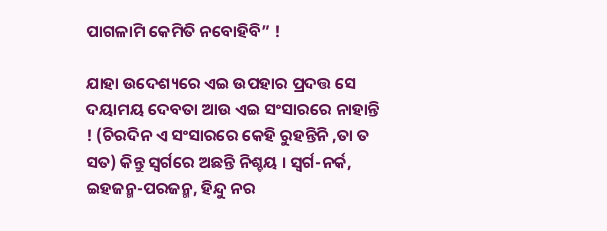ପାଗଳାମି କେମିତି ନବୋହିବି” !

ଯାହା ଉଦେଶ୍ୟରେ ଏଇ ଉପହାର ପ୍ରଦତ୍ତ ସେ ଦୟାମୟ ଦେବତା ଆଉ ଏଇ ସଂସାରରେ ନାହାନ୍ତି ! (ଚିରଦିନ ଏ ସଂସାରରେ କେହି ରୁହନ୍ତିନି ,ତା ତ ସତ) କିନ୍ତୁ ସ୍ୱର୍ଗରେ ଅଛନ୍ତି ନିଶ୍ଚୟ । ସ୍ଵର୍ଗ-ନର୍କ, ଇହଜନ୍ମ-ପରଜନ୍ମ, ହିନ୍ଦୁ ନର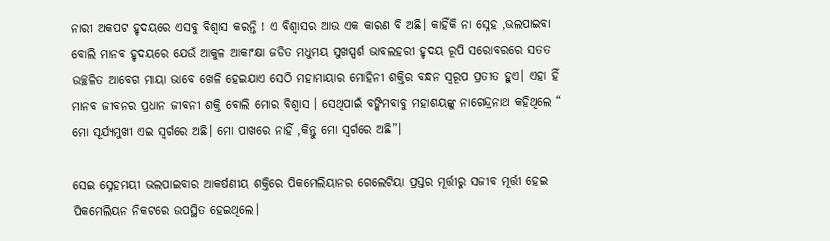ନାରୀ ଅକପଟ ହୃଦୟରେ ଏସବୁ ବିଶ୍ଵାସ କରନ୍ତି ! ଏ ବିଶ୍ଵାସର ଆଉ ଏକ କାରଣ ବି ଅଛି। କାହିଁକି ନା ସ୍ନେହ ,ଭଲପାଇବା ବୋଲି ମାନବ ହୃଦୟରେ ଯେଉଁ ଆକୁଳ ଆକାଂକ୍ଷା ଜଡିତ ମଧୁମୟ ସୁଖସ୍ପର୍ଶ ଭାବଲହରୀ ହୃଦୟ ରୂପି ସରୋବରରେ ସତତ ଉଚ୍ଛଳିତ ଆବେଗ ମାୟା ଭାବେ ଖେଳି ହେଇଯାଏ ସେଠି ମହାମାୟାର ମୋହିନୀ ଶକ୍ତିର ବନ୍ଧନ ସ୍ୱରୂପ ପ୍ରତୀତ ହୁଏ। ଏହା ହିଁ ମାନବ ଜୀବନର ପ୍ରଧାନ ଜୀବନୀ ଶକ୍ତି ବୋଲି ମୋର ବିଶ୍ଵାସ । ସେଥିପାଇଁ ବଙ୍କିମବାବୁ ମହାଶୟଙ୍କୁ ନାଗେନ୍ଦ୍ରନାଥ କହିଥିଲେ “ ମୋ ସୂର୍ଯ୍ୟମୁଖୀ ଏଇ ସ୍ଵର୍ଗରେ ଅଛି। ମୋ ପାଖରେ ନାହିଁ ,କିନ୍ତୁ ମୋ ସ୍ଵର୍ଗରେ ଅଛି”।

ସେଇ ସ୍ନେହମୟୀ ଭଲପାଇବାର ଆକର୍ଷଣୀୟ ଶକ୍ତିରେ ପିକମେଲିୟାନର ଗେଲେଟିୟା ପ୍ରସ୍ତର ମୂର୍ତ୍ତୀରୁ ସଜୀବ ମୂର୍ତ୍ତୀ ହେଇ ପିକମେଲିୟନ ନିକଟରେ ଉପସ୍ଥିତ ହେଇଥିଲେ।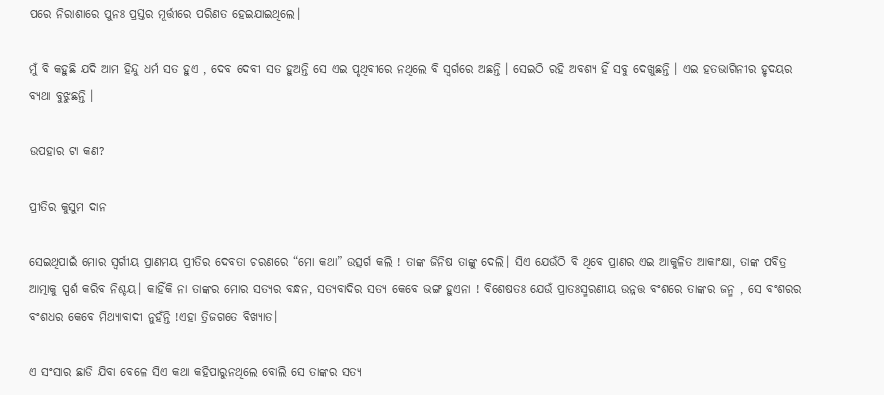ପରେ ନିରାଶାରେ ପୁନଃ ପ୍ରସ୍ତର ମୂର୍ତ୍ତୀରେ ପରିଣତ ହେଇଯାଇଥିଲେ।

ମୁଁ ବି କହୁଛି ଯଦି ଆମ ହିନ୍ଦୁ ଧର୍ମ ସତ ହୁଏ , ଦେବ ଦେବୀ ସତ ହୁଅନ୍ତି ସେ ଏଇ ପୃଥିବୀରେ ନଥିଲେ ବି ସ୍ୱର୍ଗରେ ଅଛନ୍ତି । ସେଇଠି ରହି ଅବଶ୍ୟ ହିଁ ସବୁ ଦେଖୁଛନ୍ତି । ଏଇ ହତଭାଗିନୀର ହୃଦୟର ବ୍ୟଥା ବୁଝୁଛନ୍ତି ।

ଉପହାର ଟା କଣ?

ପ୍ରୀତିର କୁସୁମ ଦାନ

ସେଇଥିପାଇଁ ମୋର ସ୍ଵର୍ଗୀୟ ପ୍ରାଣମୟ ପ୍ରୀତିର ଦେବତା ଚରଣରେ “ମୋ କଥା” ଉତ୍ସର୍ଗ କଲି ! ତାଙ୍କ ଜିନିଷ ତାଙ୍କୁ ଦେଲି। ସିଏ ଯେଉଁଠି ବି ଥିବେ ପ୍ରାଣର ଏଇ ଆକୁଳିତ ଆକାଂକ୍ଷା, ତାଙ୍କ ପବିତ୍ର ଆତ୍ମାକୁ ସ୍ପର୍ଶ କରିବ ନିଶ୍ଚୟ। କାହିଁକି ନା ତାଙ୍କର ମୋର ସତ୍ୟର ବନ୍ଧନ, ସତ୍ୟବାଦିର ସତ୍ୟ କେବେ ଭଙ୍ଗ ହୁଏନା ! ବିଶେଷତଃ ଯେଉଁ ପ୍ରାତଃସ୍ମରଣୀୟ ଉନ୍ନତ୍ତ ବଂଶରେ ତାଙ୍କର ଜନ୍ମ , ସେ ବଂଶରର ବଂଶଧର କେବେ ମିଥ୍ୟାବାଦୀ ନୁହଁନ୍ତି !ଏହା ତ୍ରିଜଗତେ ବିଖ୍ୟାତ।

ଏ ସଂସାର ଛାଡି ଯିବା ବେଳେ ସିଏ କଥା କହିପାରୁନଥିଲେ ବୋଲି ସେ ତାଙ୍କର ସତ୍ୟ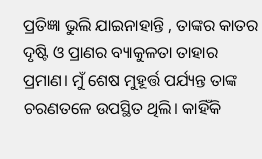ପ୍ରତିଜ୍ଞା ଭୁଲି ଯାଇନାହାନ୍ତି , ତାଙ୍କର କାତର ଦୃଷ୍ଟି ଓ ପ୍ରାଣର ବ୍ୟାକୁଳତା ତାହାର ପ୍ରମାଣ। ମୁଁ ଶେଷ ମୁହୂର୍ତ୍ତ ପର୍ଯ୍ୟନ୍ତ ତାଙ୍କ ଚରଣତଳେ ଉପସ୍ଥିତ ଥିଲି। କାହିଁକି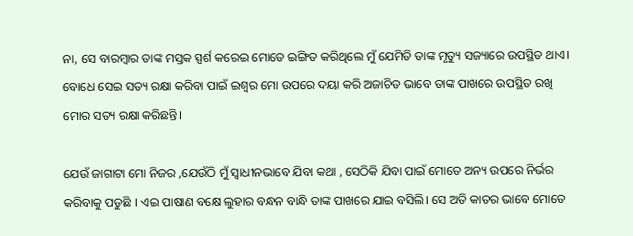ନା, ସେ ବାରମ୍ବାର ତାଙ୍କ ମସ୍ତକ ସ୍ପର୍ଶ କରେଇ ମୋତେ ଇଙ୍ଗିତ କରିଥିଲେ ମୁଁ ଯେମିତି ତାଙ୍କ ମୃତ୍ୟୁ ସଜ୍ୟାରେ ଉପସ୍ଥିତ ଥାଏ। ବୋଧେ ସେଇ ସତ୍ୟ ରକ୍ଷା କରିବା ପାଇଁ ଇଶ୍ଵର ମୋ ଉପରେ ଦୟା କରି ଅଜାଚିତ ଭାବେ ତାଙ୍କ ପାଖରେ ଉପସ୍ଥିତ ରଖି ମୋର ସତ୍ୟ ରକ୍ଷା କରିଛନ୍ତି।

ଯେଉଁ ଜାଗାଟା ମୋ ନିଜର ,ଯେଉଁଠି ମୁଁ ସ୍ଵାଧୀନଭାବେ ଯିବା କଥା , ସେଠିକି ଯିବା ପାଇଁ ମୋତେ ଅନ୍ୟ ଉପରେ ନିର୍ଭର କରିବାକୁ ପଡୁଛି । ଏଇ ପାଷାଣ ବକ୍ଷେ ଲୁହାର ବନ୍ଧନ ବାନ୍ଧି ତାଙ୍କ ପାଖରେ ଯାଇ ବସିଲି। ସେ ଅତି କାତର ଭାବେ ମୋତେ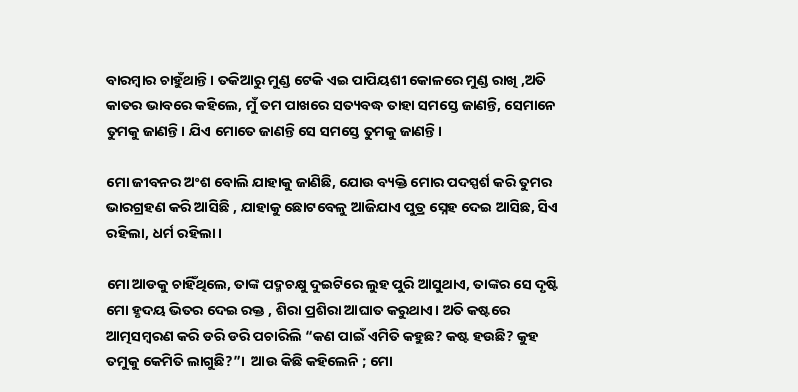ବାରମ୍ବାର ଚାହୁଁଥାନ୍ତି। ତକିଆରୁ ମୁଣ୍ଡ ଟେକି ଏଇ ପାପିୟଶୀ କୋଳରେ ମୁଣ୍ଡ ରାଖି ,ଅତି କାତର ଭାବରେ କହିଲେ, ମୁଁ ତମ ପାଖରେ ସତ୍ୟବଦ୍ଧ ତାହା ସମସ୍ତେ ଜାଣନ୍ତି, ସେମାନେ ତୁମକୁ ଜାଣନ୍ତି। ଯିଏ ମୋତେ ଜାଣନ୍ତି ସେ ସମସ୍ତେ ତୁମକୁ ଜାଣନ୍ତି।

ମୋ ଜୀବନର ଅଂଶ ବୋଲି ଯାହାକୁ ଜାଣିଛି, ଯୋଉ ବ୍ୟକ୍ତି ମୋର ପଦସ୍ପର୍ଶ କରି ତୁମର ଭାରଗ୍ରହଣ କରି ଆସିଛି , ଯାହାକୁ ଛୋଟବେଳୁ ଆଜିଯାଏ ପୁତ୍ର ସ୍ନେହ ଦେଇ ଆସିଛ, ସିଏ ରହିଲା, ଧର୍ମ ରହିଲା।

ମୋ ଆଡକୁ ଚାହିଁଥିଲେ, ତାଙ୍କ ପଦ୍ମଚକ୍ଷୁ ଦୁଇଟିରେ ଲୁହ ପୁରି ଆସୁଥାଏ, ତାଙ୍କର ସେ ଦୃଷ୍ଟି ମୋ ହୃଦୟ ଭିତର ଦେଇ ରକ୍ତ , ଶିରା ପ୍ରଶିରା ଆଘାତ କରୁଥାଏ। ଅତି କଷ୍ଟରେ ଆତ୍ମସମ୍ବରଣ କରି ଡରି ଡରି ପଚାରିଲି “କଣ ପାଇଁ ଏମିତି କହୁଛ? କଷ୍ଟ ହଉଛି? କୁହ ତମୁକୁ କେମିତି ଲାଗୁଛି?”।  ଆଉ କିଛି କହିଲେନି ; ମୋ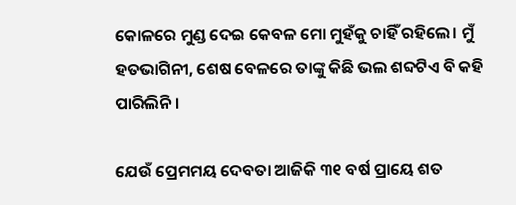କୋଳରେ ମୁଣ୍ଡ ଦେଇ କେବଳ ମୋ ମୁହଁକୁ ଚାହିଁ ରହିଲେ। ମୁଁ ହତଭାଗିନୀ, ଶେଷ ବେଳରେ ତାଙ୍କୁ କିଛି ଭଲ ଶବ୍ଦଟିଏ ବି କହି ପାରିଲିନି।

ଯେଉଁ ପ୍ରେମମୟ ଦେବତା ଆଜିକି ୩୧ ବର୍ଷ ପ୍ରାୟେ ଶତ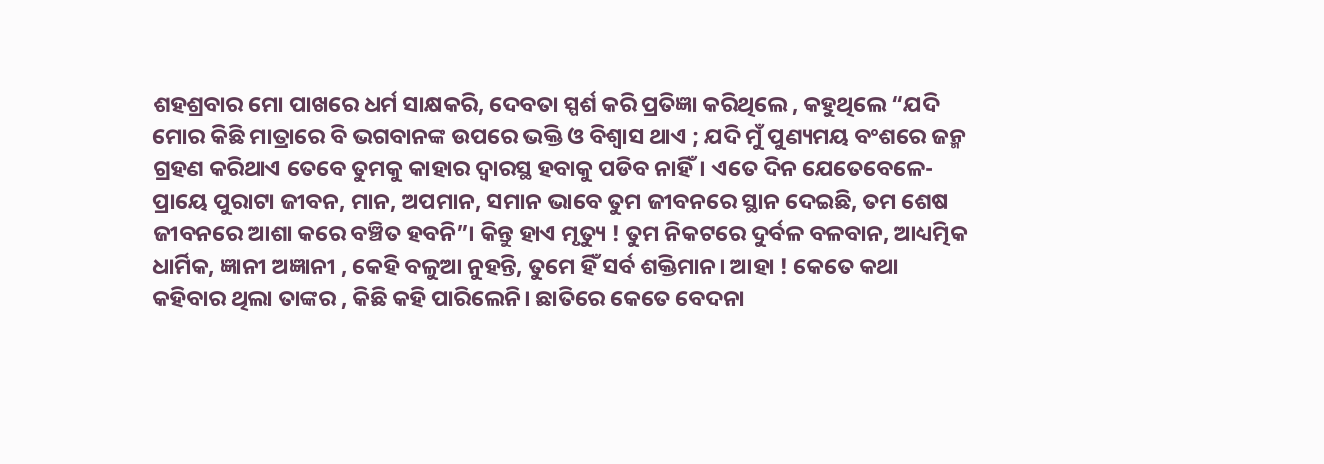ଶହଶ୍ରବାର ମୋ ପାଖରେ ଧର୍ମ ସାକ୍ଷକରି, ଦେବତା ସ୍ପର୍ଶ କରି ପ୍ରତିଜ୍ଞା କରିଥିଲେ , କହୁଥିଲେ “ଯଦି ମୋର କିଛି ମାତ୍ରାରେ ବି ଭଗବାନଙ୍କ ଉପରେ ଭକ୍ତି ଓ ବିଶ୍ଵାସ ଥାଏ ; ଯଦି ମୁଁ ପୁଣ୍ୟମୟ ବଂଶରେ ଜନ୍ମ ଗ୍ରହଣ କରିଥାଏ ତେବେ ତୁମକୁ କାହାର ଦ୍ଵାରସ୍ଥ ହବାକୁ ପଡିବ ନାହିଁ। ଏତେ ଦିନ ଯେତେବେଳେ- ପ୍ରାୟେ ପୁରାଟା ଜୀବନ, ମାନ, ଅପମାନ, ସମାନ ଭାବେ ତୁମ ଜୀବନରେ ସ୍ଥାନ ଦେଇଛି, ତମ ଶେଷ ଜୀବନରେ ଆଶା କରେ ବଞ୍ଚିତ ହବନି”। କିନ୍ତୁ ହାଏ ମୃତ୍ୟୁ ! ତୁମ ନିକଟରେ ଦୁର୍ବଳ ବଳବାନ, ଆଧ୍ୟତ୍ମିକ ଧାର୍ମିକ, ଜ୍ଞାନୀ ଅଜ୍ଞାନୀ , କେହି ବଳୁଆ ନୁହନ୍ତି, ତୁମେ ହିଁ ସର୍ବ ଶକ୍ତିମାନ। ଆହା ! କେତେ କଥା କହିବାର ଥିଲା ତାଙ୍କର , କିଛି କହି ପାରିଲେନି। ଛାତିରେ କେତେ ବେଦନା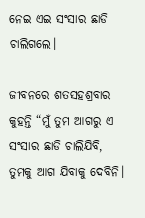ନେଇ ଏଇ ସଂସାର ଛାଡି ଚାଲିଗଲେ।

ଜୀବନରେ ଶତସହଶ୍ରବାର କୁହନ୍ତି “ମୁଁ ତୁମ ଆଗରୁ ଏ ସଂସାର ଛାଡି ଚାଲିଯିବି, ତୁମକୁ ଆଗ ଯିବାକୁ ଦେବିନି।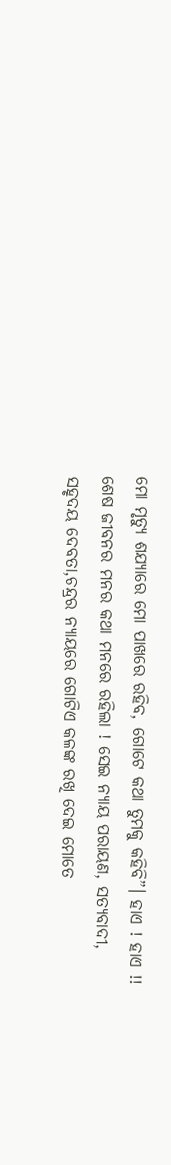ମୋ ମୃତ୍ୟୁ ଶଯ୍ୟାରେ ମୋ ପାଖରେ ରହିବ, ଗୋଟେ କଥା ତୁମକୁ କହିବି”। ହାଏ ! ହାଏ !! ଶେଷ ଜୀବନର ମନର କଥା ମନରେ ରହିଲା ! ସେଇ ନ୍ୟାୟ ପରାୟଣ, ସତ୍ୟବାଦୀ, ସହୃଦୟ ଦେବତା,ଚନ୍ଦ୍ରର ନ୍ୟାୟରେ ଗୋଟିଏ କଳଙ୍କ ରଖି ଦେଇ ମୋତେ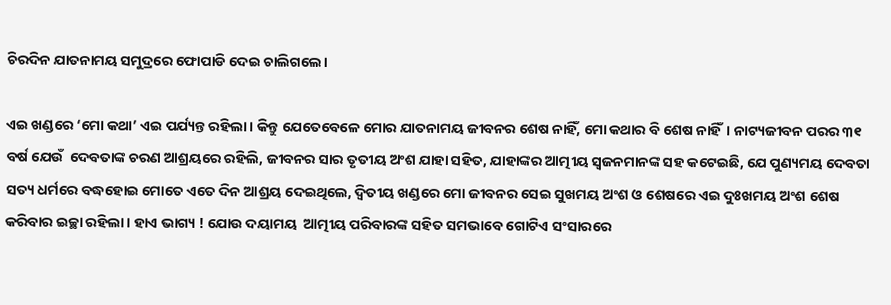ଚିରଦିନ ଯାତନାମୟ ସମୁଦ୍ରରେ ଫୋପାଡି ଦେଇ ଚାଲିଗଲେ।

ଏଇ ଖଣ୍ଡରେ ‘ମୋ କଥା’ ଏଇ ପର୍ଯ୍ୟନ୍ତ ରହିଲା। କିନ୍ତୁ ଯେତେବେଳେ ମୋର ଯାତନାମୟ ଜୀବନର ଶେଷ ନାହିଁ, ମୋ କଥାର ବି ଶେଷ ନାହିଁ। ନାଟ୍ୟଜୀବନ ପରର ୩୧ ବର୍ଷ ଯେଉଁ  ଦେବତାଙ୍କ ଚରଣ ଆଶ୍ରୟରେ ରହିଲି, ଜୀବନର ସାର ତୃତୀୟ ଅଂଶ ଯାହା ସହିତ, ଯାହାଙ୍କର ଆତ୍ମୀୟ ସ୍ଵଜନମାନଙ୍କ ସହ କଟେଇଛି, ଯେ ପୁଣ୍ୟମୟ ଦେବତା ସତ୍ୟ ଧର୍ମରେ ବଦ୍ଧହୋଇ ମୋତେ ଏତେ ଦିନ ଆଶ୍ରୟ ଦେଇଥିଲେ, ଦ୍ଵିତୀୟ ଖଣ୍ଡରେ ମୋ ଜୀବନର ସେଇ ସୁଖମୟ ଅଂଶ ଓ ଶେଷରେ ଏଇ ଦୁଃଖମୟ ଅଂଶ ଶେଷ କରିବାର ଇଚ୍ଛା ରହିଲା। ହାଏ ଭାଗ୍ୟ ! ଯୋଉ ଦୟାମୟ  ଆତ୍ମୀୟ ପରିବାରଙ୍କ ସହିତ ସମଭାବେ ଗୋଟିଏ ସଂସାରରେ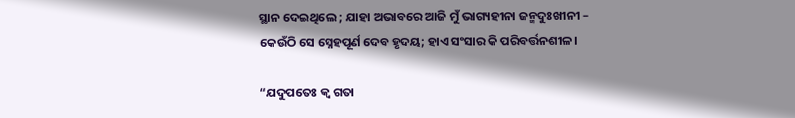ସ୍ଥାନ ଦେଇଥିଲେ ; ଯାହା ଅଭାବରେ ଆଜି ମୁଁ ଭାଗ୍ୟହୀନା ଜନ୍ମଦୁଃଖୀନୀ – କେଉଁଠି ସେ ସ୍ନେହପୂର୍ଣ ଦେବ ହୃଦୟ; ହାଏ ସଂସାର କି ପରିବର୍ତ୍ତନଶୀଳ।

“ଯଦୁପତେଃ କ୍ଵ ଗତା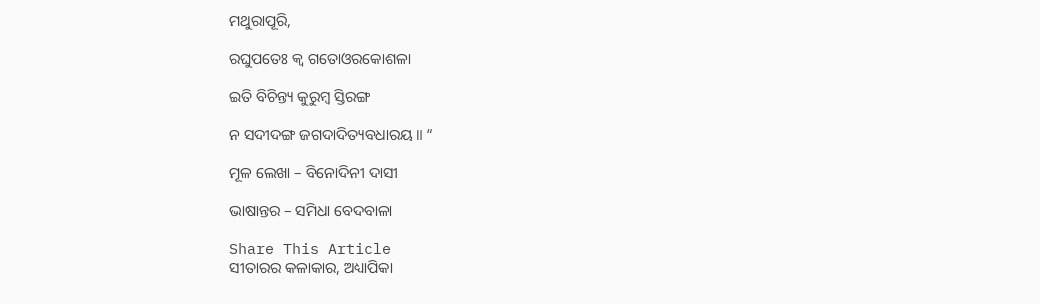ମଥୁରାପୂରି,

ରଘୁପତେଃ କ୍ଵ ଗତୋଓରକୋଶଳା

ଇତି ବିଚିନ୍ତ୍ୟ କୁରୁମ୍ବ ସ୍ତିରଙ୍ଗ

ନ ସଦୀଦଙ୍ଗ ଜଗଦାଦିତ୍ୟବଧାରୟ॥ “

ମୂଳ ଲେଖା – ବିନୋଦିନୀ ଦାସୀ

ଭାଷାନ୍ତର – ସମିଧା ବେଦବାଳା

Share This Article
ସୀତାରର କଳାକାର, ଅଧ୍ୟାପିକା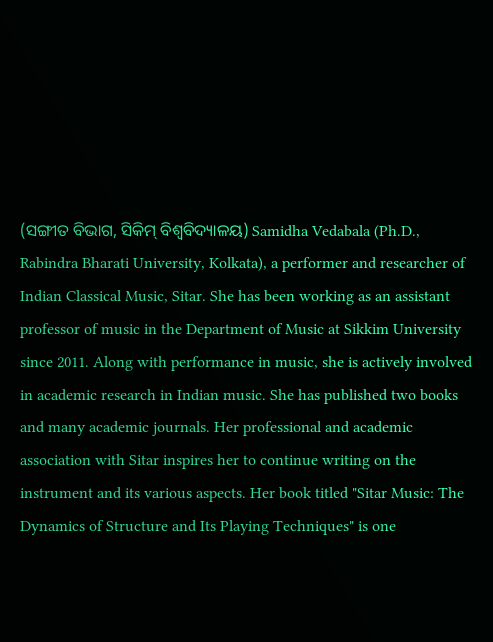(ସଙ୍ଗୀତ ବିଭାଗ, ସିକିମ୍ ବିଶ୍ୱବିଦ୍ୟାଳୟ) Samidha Vedabala (Ph.D., Rabindra Bharati University, Kolkata), a performer and researcher of Indian Classical Music, Sitar. She has been working as an assistant professor of music in the Department of Music at Sikkim University since 2011. Along with performance in music, she is actively involved in academic research in Indian music. She has published two books and many academic journals. Her professional and academic association with Sitar inspires her to continue writing on the instrument and its various aspects. Her book titled "Sitar Music: The Dynamics of Structure and Its Playing Techniques" is one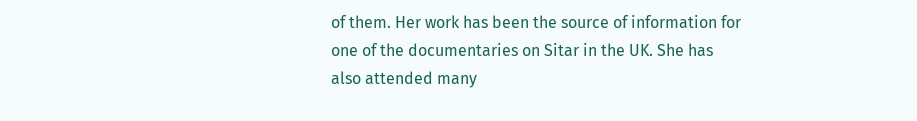of them. Her work has been the source of information for one of the documentaries on Sitar in the UK. She has also attended many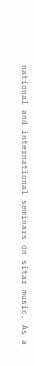national and international seminars on sitar music. As a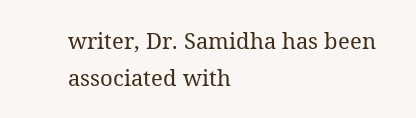writer, Dr. Samidha has been associated with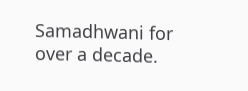Samadhwani for over a decade.